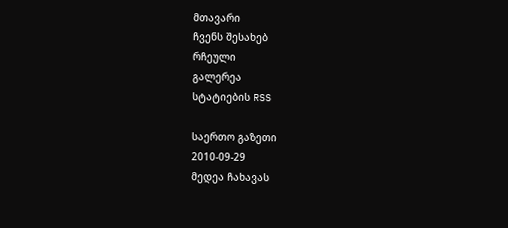მთავარი
ჩვენს შესახებ
რჩეული
გალერეა
სტატიების RSS

საერთო გაზეთი
2010-09-29
მედეა ჩახავას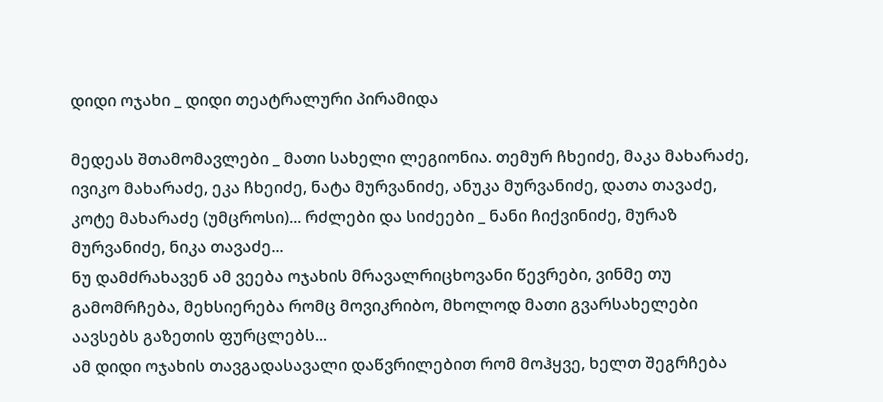დიდი ოჯახი _ დიდი თეატრალური პირამიდა

მედეას შთამომავლები _ მათი სახელი ლეგიონია. თემურ ჩხეიძე, მაკა მახარაძე, ივიკო მახარაძე, ეკა ჩხეიძე, ნატა მურვანიძე, ანუკა მურვანიძე, დათა თავაძე, კოტე მახარაძე (უმცროსი)... რძლები და სიძეები _ ნანი ჩიქვინიძე, მურაზ მურვანიძე, ნიკა თავაძე...
ნუ დამძრახავენ ამ ვეება ოჯახის მრავალრიცხოვანი წევრები, ვინმე თუ გამომრჩება, მეხსიერება რომც მოვიკრიბო, მხოლოდ მათი გვარსახელები აავსებს გაზეთის ფურცლებს...
ამ დიდი ოჯახის თავგადასავალი დაწვრილებით რომ მოჰყვე, ხელთ შეგრჩება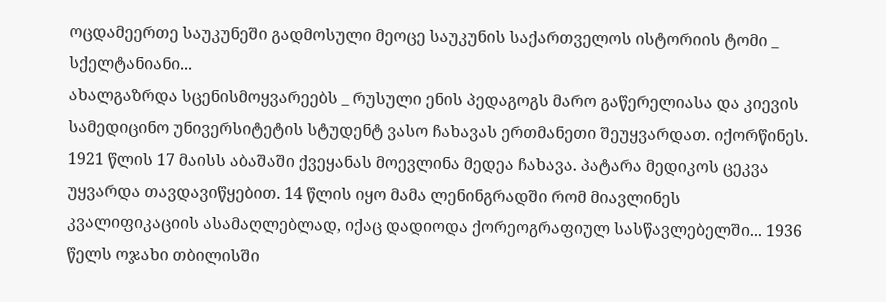ოცდამეერთე საუკუნეში გადმოსული მეოცე საუკუნის საქართველოს ისტორიის ტომი _ სქელტანიანი...
ახალგაზრდა სცენისმოყვარეებს _ რუსული ენის პედაგოგს მარო გაწერელიასა და კიევის სამედიცინო უნივერსიტეტის სტუდენტ ვასო ჩახავას ერთმანეთი შეუყვარდათ. იქორწინეს. 1921 წლის 17 მაისს აბაშაში ქვეყანას მოევლინა მედეა ჩახავა. პატარა მედიკოს ცეკვა უყვარდა თავდავიწყებით. 14 წლის იყო მამა ლენინგრადში რომ მიავლინეს კვალიფიკაციის ასამაღლებლად, იქაც დადიოდა ქორეოგრაფიულ სასწავლებელში... 1936 წელს ოჯახი თბილისში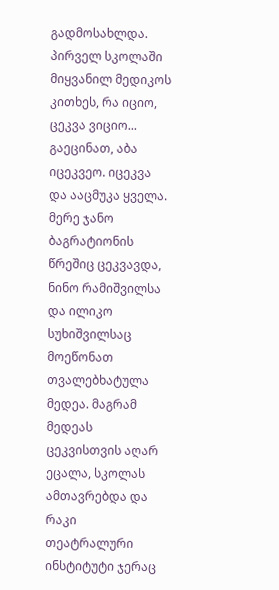გადმოსახლდა. პირველ სკოლაში მიყვანილ მედიკოს კითხეს, რა იციო, ცეკვა ვიციო... გაეცინათ, აბა იცეკვეო. იცეკვა და ააცმუკა ყველა. მერე ჯანო ბაგრატიონის წრეშიც ცეკვავდა, ნინო რამიშვილსა და ილიკო სუხიშვილსაც მოეწონათ თვალებხატულა მედეა. მაგრამ მედეას ცეკვისთვის აღარ ეცალა, სკოლას ამთავრებდა და რაკი თეატრალური ინსტიტუტი ჯერაც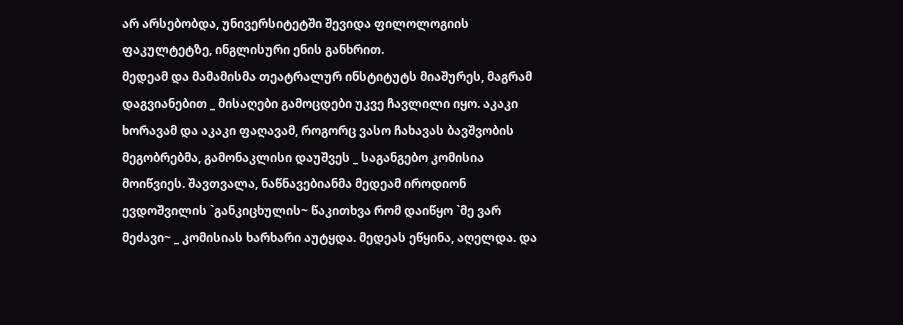არ არსებობდა, უნივერსიტეტში შევიდა ფილოლოგიის ფაკულტეტზე, ინგლისური ენის განხრით.
მედეამ და მამამისმა თეატრალურ ინსტიტუტს მიაშურეს, მაგრამ დაგვიანებით _ მისაღები გამოცდები უკვე ჩავლილი იყო. აკაკი ხორავამ და აკაკი ფაღავამ, როგორც ვასო ჩახავას ბავშვობის მეგობრებმა, გამონაკლისი დაუშვეს _ საგანგებო კომისია მოიწვიეს. შავთვალა, ნაწნავებიანმა მედეამ იროდიონ ევდოშვილის `განკიცხულის~ წაკითხვა რომ დაიწყო `მე ვარ მეძავი~ _ კომისიას ხარხარი აუტყდა. მედეას ეწყინა, აღელდა. და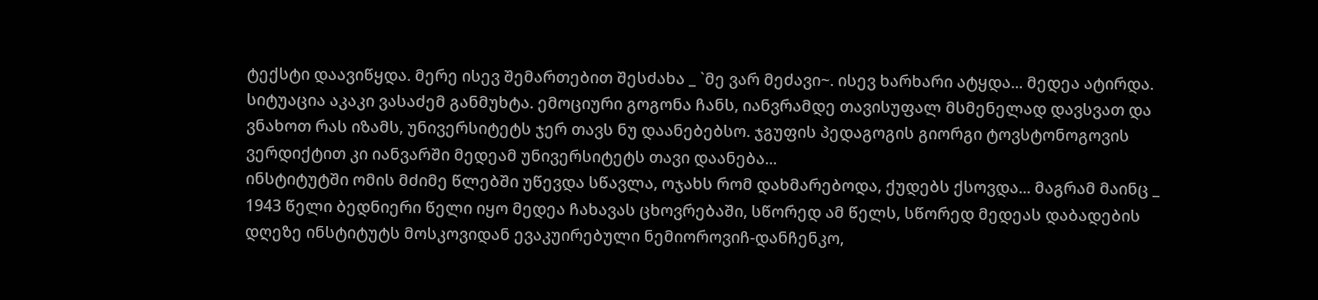ტექსტი დაავიწყდა. მერე ისევ შემართებით შესძახა _ `მე ვარ მეძავი~. ისევ ხარხარი ატყდა... მედეა ატირდა. სიტუაცია აკაკი ვასაძემ განმუხტა. ემოციური გოგონა ჩანს, იანვრამდე თავისუფალ მსმენელად დავსვათ და ვნახოთ რას იზამს, უნივერსიტეტს ჯერ თავს ნუ დაანებებსო. ჯგუფის პედაგოგის გიორგი ტოვსტონოგოვის ვერდიქტით კი იანვარში მედეამ უნივერსიტეტს თავი დაანება...
ინსტიტუტში ომის მძიმე წლებში უწევდა სწავლა, ოჯახს რომ დახმარებოდა, ქუდებს ქსოვდა... მაგრამ მაინც _ 1943 წელი ბედნიერი წელი იყო მედეა ჩახავას ცხოვრებაში, სწორედ ამ წელს, სწორედ მედეას დაბადების დღეზე ინსტიტუტს მოსკოვიდან ევაკუირებული ნემიოროვიჩ-დანჩენკო,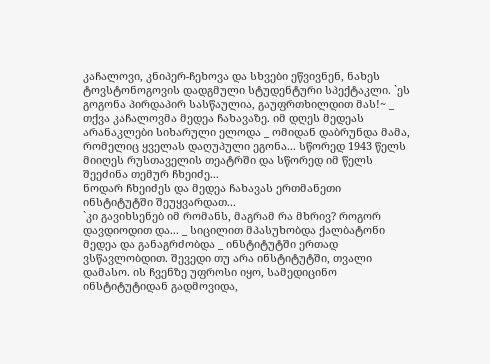კაჩალოვი, კნიპერ-ჩეხოვა და სხვები ეწვივნენ, ნახეს ტოვსტონოგოვის დადგმული სტუდენტური სპექტაკლი. `ეს გოგონა პირდაპირ სასწაულია, გაუფრთხილდით მას!~ _ თქვა კაჩალოვმა მედეა ჩახავაზე. იმ დღეს მედეას არანაკლები სიხარული ელოდა _ ომიდან დაბრუნდა მამა, რომელიც ყველას დაღუპული ეგონა... სწორედ 1943 წელს მიიღეს რუსთაველის თეატრში და სწორედ იმ წელს შეეძინა თემურ ჩხეიძე...
ნოდარ ჩხეიძეს და მედეა ჩახავას ერთმანეთი ინსტიტუტში შეუყვარდათ...
`კი გავიხსენებ იმ რომანს, მაგრამ რა მხრივ? როგორ დავდიოდით და... _ სიცილით მპასუხობდა ქალბატონი მედეა და განაგრძობდა _ ინსტიტუტში ერთად ვსწავლობდით. შევედი თუ არა ინსტიტუტში, თვალი დამასო. ის ჩვენზე უფროსი იყო, სამედიცინო ინსტიტუტიდან გადმოვიდა,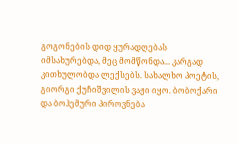გოგონების დიდ ყურადღებას იმსახურებდა, მეც მომწონდა... კარგად კითხულობდა ლექსებს. სახალხო პოეტის, გიორგი ქუჩიშვილის ვაჟი იყო. ბობოქარი და ბოჰემური პიროვნება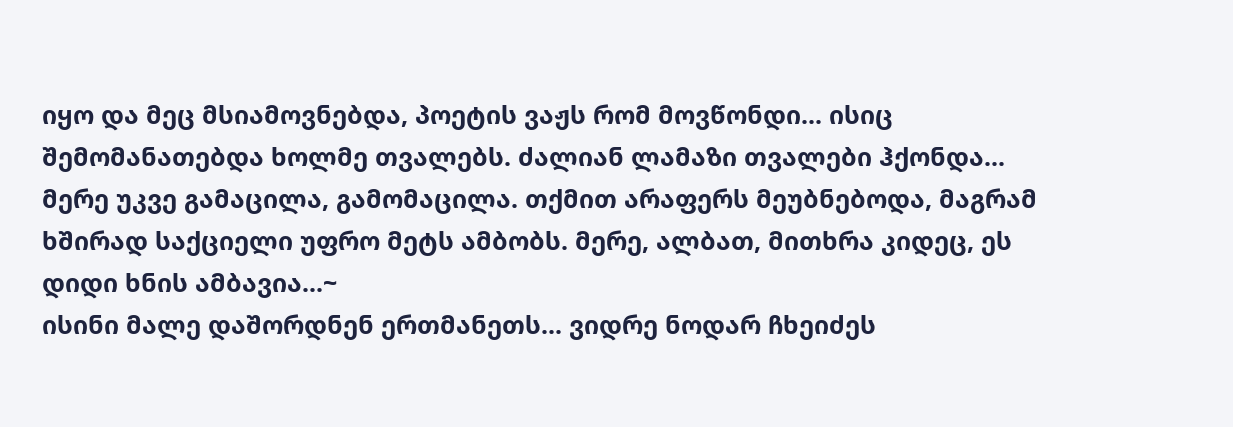იყო და მეც მსიამოვნებდა, პოეტის ვაჟს რომ მოვწონდი... ისიც შემომანათებდა ხოლმე თვალებს. ძალიან ლამაზი თვალები ჰქონდა... მერე უკვე გამაცილა, გამომაცილა. თქმით არაფერს მეუბნებოდა, მაგრამ ხშირად საქციელი უფრო მეტს ამბობს. მერე, ალბათ, მითხრა კიდეც, ეს დიდი ხნის ამბავია...~
ისინი მალე დაშორდნენ ერთმანეთს... ვიდრე ნოდარ ჩხეიძეს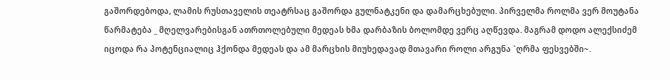გაშორდებოდა, ლამის რუსთაველის თეატრსაც გაშორდა გულნატკენი და დამარცხებული. პირველმა როლმა ვერ მოუტანა წარმატება _ მღელვარებისგან ათრთოლებული მედეას ხმა დარბაზის ბოლომდე ვერც აღწევდა. მაგრამ დოდო ალექსიძემ იცოდა რა პოტენციალიც ჰქონდა მედეას და ამ მარცხის მიუხედავად მთავარი როლი არგუნა `ღრმა ფესვებში~.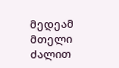მედეამ მთელი ძალით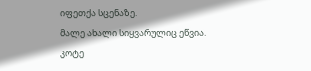იფეთქა სცენაზე.
მალე ახალი სიყვარულიც ეწვია. კოტე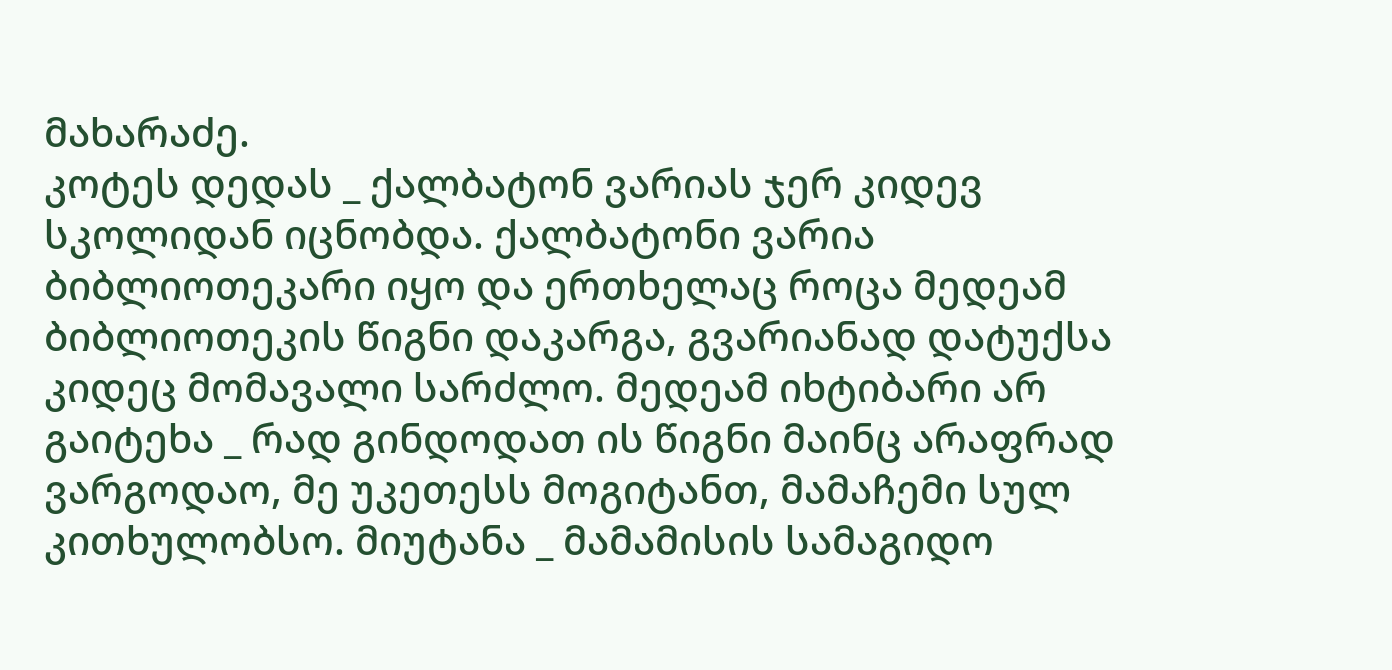მახარაძე.
კოტეს დედას _ ქალბატონ ვარიას ჯერ კიდევ სკოლიდან იცნობდა. ქალბატონი ვარია ბიბლიოთეკარი იყო და ერთხელაც როცა მედეამ ბიბლიოთეკის წიგნი დაკარგა, გვარიანად დატუქსა კიდეც მომავალი სარძლო. მედეამ იხტიბარი არ გაიტეხა _ რად გინდოდათ ის წიგნი მაინც არაფრად ვარგოდაო, მე უკეთესს მოგიტანთ, მამაჩემი სულ კითხულობსო. მიუტანა _ მამამისის სამაგიდო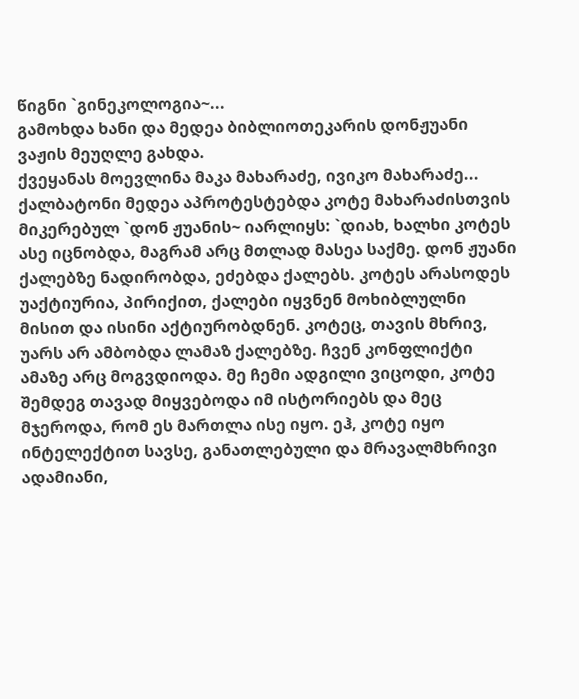წიგნი `გინეკოლოგია~...
გამოხდა ხანი და მედეა ბიბლიოთეკარის დონჟუანი ვაჟის მეუღლე გახდა.
ქვეყანას მოევლინა მაკა მახარაძე, ივიკო მახარაძე...
ქალბატონი მედეა აპროტესტებდა კოტე მახარაძისთვის მიკერებულ `დონ ჟუანის~ იარლიყს: `დიახ, ხალხი კოტეს ასე იცნობდა, მაგრამ არც მთლად მასეა საქმე. დონ ჟუანი ქალებზე ნადირობდა, ეძებდა ქალებს. კოტეს არასოდეს უაქტიურია, პირიქით, ქალები იყვნენ მოხიბლულნი მისით და ისინი აქტიურობდნენ. კოტეც, თავის მხრივ, უარს არ ამბობდა ლამაზ ქალებზე. ჩვენ კონფლიქტი ამაზე არც მოგვდიოდა. მე ჩემი ადგილი ვიცოდი, კოტე შემდეგ თავად მიყვებოდა იმ ისტორიებს და მეც მჯეროდა, რომ ეს მართლა ისე იყო. ეჰ, კოტე იყო ინტელექტით სავსე, განათლებული და მრავალმხრივი ადამიანი,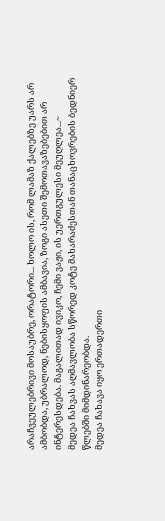არაჩვეულებრივი მოსაუბრე, ორატორი... ხოლო ის, რომ ლამაზ ქალებზე უარს არ ამბობდა, უბრალოდ, ნებისყოფის ამბავია, ზოგი ასეთი შემოთავაზებებით არ ინტერესდება. მაგალითად ივიკო, ჩემი ვაჟი, ის უერთგულესი მეუღლეა...~
მედეა ჩახვას აღმავლობა სწორედ კოტე მახარაძესთან თანაცხოვრების ბედნიერ წლებში მიმდინარეობდა.
მედეა ჩახავა იყო ერთადერთი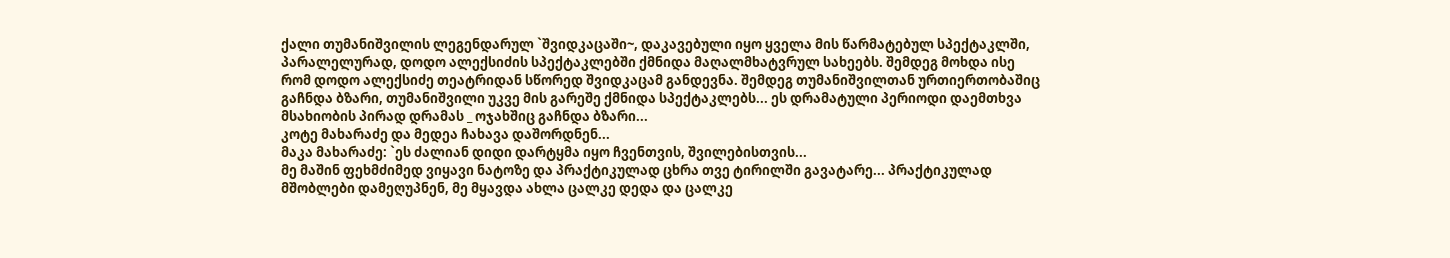ქალი თუმანიშვილის ლეგენდარულ `შვიდკაცაში~, დაკავებული იყო ყველა მის წარმატებულ სპექტაკლში,
პარალელურად, დოდო ალექსიძის სპექტაკლებში ქმნიდა მაღალმხატვრულ სახეებს. შემდეგ მოხდა ისე რომ დოდო ალექსიძე თეატრიდან სწორედ შვიდკაცამ განდევნა. შემდეგ თუმანიშვილთან ურთიერთობაშიც გაჩნდა ბზარი, თუმანიშვილი უკვე მის გარეშე ქმნიდა სპექტაკლებს... ეს დრამატული პერიოდი დაემთხვა მსახიობის პირად დრამას _ ოჯახშიც გაჩნდა ბზარი...
კოტე მახარაძე და მედეა ჩახავა დაშორდნენ...
მაკა მახარაძე: `ეს ძალიან დიდი დარტყმა იყო ჩვენთვის, შვილებისთვის...
მე მაშინ ფეხმძიმედ ვიყავი ნატოზე და პრაქტიკულად ცხრა თვე ტირილში გავატარე... პრაქტიკულად მშობლები დამეღუპნენ, მე მყავდა ახლა ცალკე დედა და ცალკე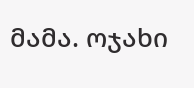მამა. ოჯახი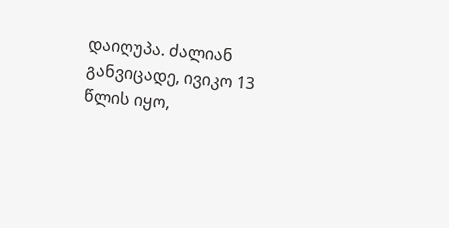დაიღუპა. ძალიან განვიცადე, ივიკო 13 წლის იყო,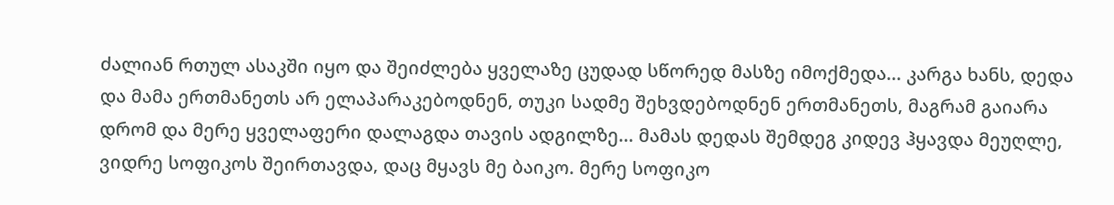ძალიან რთულ ასაკში იყო და შეიძლება ყველაზე ცუდად სწორედ მასზე იმოქმედა... კარგა ხანს, დედა და მამა ერთმანეთს არ ელაპარაკებოდნენ, თუკი სადმე შეხვდებოდნენ ერთმანეთს, მაგრამ გაიარა დრომ და მერე ყველაფერი დალაგდა თავის ადგილზე... მამას დედას შემდეგ კიდევ ჰყავდა მეუღლე, ვიდრე სოფიკოს შეირთავდა, დაც მყავს მე ბაიკო. მერე სოფიკო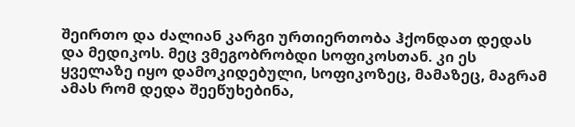შეირთო და ძალიან კარგი ურთიერთობა ჰქონდათ დედას და მედიკოს. მეც ვმეგობრობდი სოფიკოსთან. კი ეს ყველაზე იყო დამოკიდებული, სოფიკოზეც, მამაზეც, მაგრამ ამას რომ დედა შეეწუხებინა,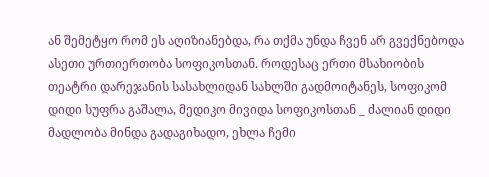ან შემეტყო რომ ეს აღიზიანებდა, რა თქმა უნდა ჩვენ არ გვექნებოდა ასეთი ურთიერთობა სოფიკოსთან. როდესაც ერთი მსახიობის თეატრი დარეჯანის სასახლიდან სახლში გადმოიტანეს, სოფიკომ დიდი სუფრა გაშალა, მედიკო მივიდა სოფიკოსთან _ ძალიან დიდი მადლობა მინდა გადაგიხადო, ეხლა ჩემი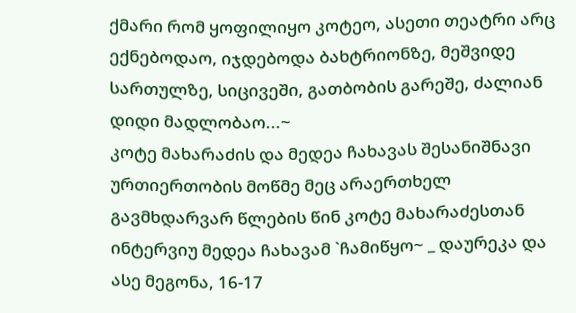ქმარი რომ ყოფილიყო კოტეო, ასეთი თეატრი არც ექნებოდაო, იჯდებოდა ბახტრიონზე, მეშვიდე სართულზე, სიცივეში, გათბობის გარეშე, ძალიან დიდი მადლობაო...~
კოტე მახარაძის და მედეა ჩახავას შესანიშნავი ურთიერთობის მოწმე მეც არაერთხელ გავმხდარვარ წლების წინ კოტე მახარაძესთან ინტერვიუ მედეა ჩახავამ `ჩამიწყო~ _ დაურეკა და ასე მეგონა, 16-17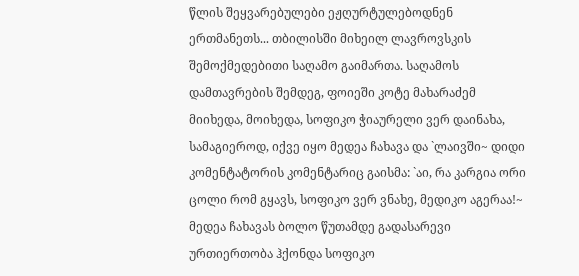წლის შეყვარებულები ეჟღურტულებოდნენ ერთმანეთს... თბილისში მიხეილ ლავროვსკის შემოქმედებითი საღამო გაიმართა. საღამოს დამთავრების შემდეგ, ფოიეში კოტე მახარაძემ მიიხედა, მოიხედა, სოფიკო ჭიაურელი ვერ დაინახა, სამაგიეროდ, იქვე იყო მედეა ჩახავა და `ლაივში~ დიდი კომენტატორის კომენტარიც გაისმა: `აი, რა კარგია ორი ცოლი რომ გყავს, სოფიკო ვერ ვნახე, მედიკო აგერაა!~
მედეა ჩახავას ბოლო წუთამდე გადასარევი ურთიერთობა ჰქონდა სოფიკო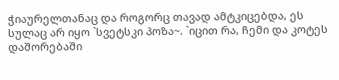ჭიაურელთანაც და როგორც თავად ამტკიცებდა, ეს სულაც არ იყო `სვეტსკი პოზა~. `იცით რა, ჩემი და კოტეს დაშორებაში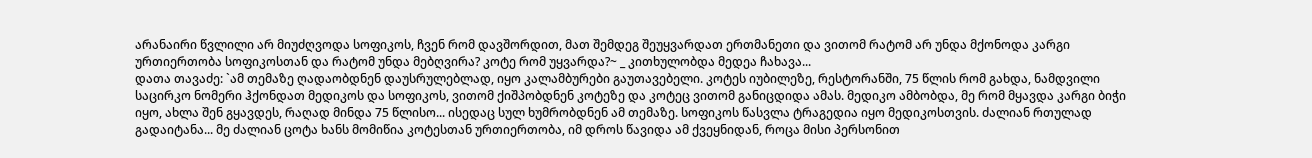არანაირი წვლილი არ მიუძღვოდა სოფიკოს, ჩვენ რომ დავშორდით, მათ შემდეგ შეუყვარდათ ერთმანეთი და ვითომ რატომ არ უნდა მქონოდა კარგი ურთიერთობა სოფიკოსთან და რატომ უნდა მებღვირა? კოტე რომ უყვარდა?~ _ კითხულობდა მედეა ჩახავა...
დათა თავაძე: `ამ თემაზე ღადაობდნენ დაუსრულებლად, იყო კალამბურები გაუთავებელი. კოტეს იუბილეზე, რესტორანში, 75 წლის რომ გახდა, ნამდვილი საცირკო ნომერი ჰქონდათ მედიკოს და სოფიკოს, ვითომ ქიშპობდნენ კოტეზე და კოტეც ვითომ განიცდიდა ამას. მედიკო ამბობდა, მე რომ მყავდა კარგი ბიჭი იყო, ახლა შენ გყავდეს, რაღად მინდა 75 წლისო... ისედაც სულ ხუმრობდნენ ამ თემაზე. სოფიკოს წასვლა ტრაგედია იყო მედიკოსთვის. ძალიან რთულად გადაიტანა... მე ძალიან ცოტა ხანს მომიწია კოტესთან ურთიერთობა, იმ დროს წავიდა ამ ქვეყნიდან, როცა მისი პერსონით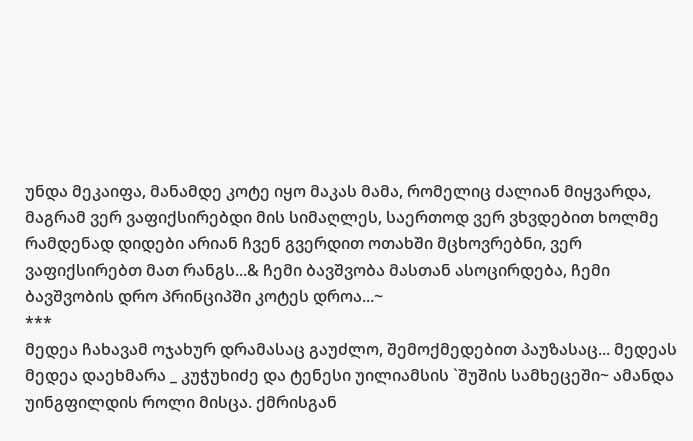უნდა მეკაიფა, მანამდე კოტე იყო მაკას მამა, რომელიც ძალიან მიყვარდა, მაგრამ ვერ ვაფიქსირებდი მის სიმაღლეს, საერთოდ ვერ ვხვდებით ხოლმე რამდენად დიდები არიან ჩვენ გვერდით ოთახში მცხოვრებნი, ვერ ვაფიქსირებთ მათ რანგს...& ჩემი ბავშვობა მასთან ასოცირდება, ჩემი ბავშვობის დრო პრინციპში კოტეს დროა...~
***
მედეა ჩახავამ ოჯახურ დრამასაც გაუძლო, შემოქმედებით პაუზასაც... მედეას მედეა დაეხმარა _ კუჭუხიძე და ტენესი უილიამსის `შუშის სამხეცეში~ ამანდა უინგფილდის როლი მისცა. ქმრისგან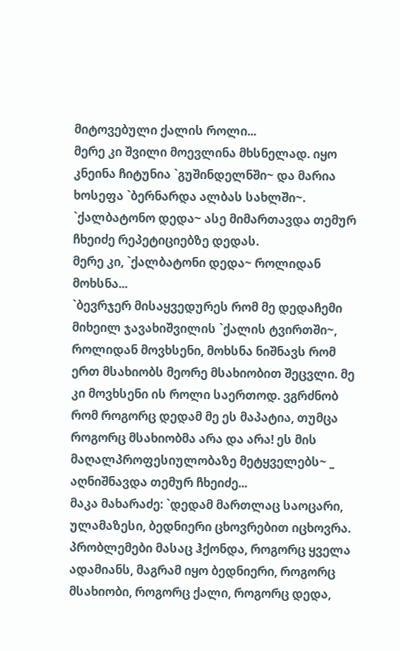მიტოვებული ქალის როლი...
მერე კი შვილი მოევლინა მხსნელად. იყო კნეინა ჩიტუნია `გუშინდელნში~ და მარია ხოსეფა `ბერნარდა ალბას სახლში~.
`ქალბატონო დედა~ ასე მიმართავდა თემურ ჩხეიძე რეპეტიციებზე დედას.
მერე კი, `ქალბატონი დედა~ როლიდან მოხსნა...
`ბევრჯერ მისაყვედურეს რომ მე დედაჩემი მიხეილ ჯავახიშვილის `ქალის ტვირთში~, როლიდან მოვხსენი, მოხსნა ნიშნავს რომ ერთ მსახიობს მეორე მსახიობით შეცვლი. მე კი მოვხსენი ის როლი საერთოდ. ვგრძნობ რომ როგორც დედამ მე ეს მაპატია, თუმცა როგორც მსახიობმა არა და არა! ეს მის მაღალპროფესიულობაზე მეტყველებს~ _ აღნიშნავდა თემურ ჩხეიძე...
მაკა მახარაძე: `დედამ მართლაც საოცარი, ულამაზესი, ბედნიერი ცხოვრებით იცხოვრა. პრობლემები მასაც ჰქონდა, როგორც ყველა ადამიანს, მაგრამ იყო ბედნიერი, როგორც მსახიობი, როგორც ქალი, როგორც დედა,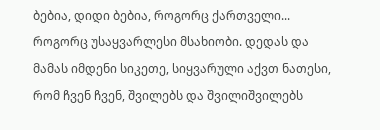ბებია, დიდი ბებია, როგორც ქართველი... როგორც უსაყვარლესი მსახიობი. დედას და მამას იმდენი სიკეთე, სიყვარული აქვთ ნათესი, რომ ჩვენ ჩვენ, შვილებს და შვილიშვილებს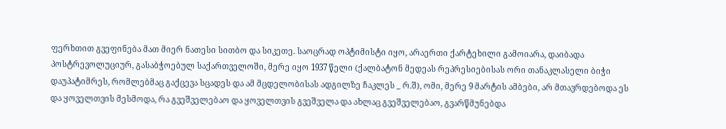ფერხთით გვეფინება მათ მიერ ნათესი სითბო და სიკეთე. საოცრად ოპტიმისტი იყო, არაერთი ქარტეხილი გამოიარა, დაიბადა პოსტრევოლუციურ, გასაბჭოებულ საქართველოში, მერე იყო 1937 წელი (ქალბატონ მედეას რეპრესიებისას ორი თანაკლასელი ბიჭი დაუპატიმრეს, რომლებმაც გაქცევა სცადეს და ამ მცდელობისას ადგილზე ჩაკლეს _ რ.შ), ომი, მერე 9 მარტის ამბები, არ მთავრდებოდა ეს და ყოველთვის მესმოდა, რა გვეშველებაო და ყოველთვის გვეშველა და ახლაც გვეშველებაო, გვარწმუნებდა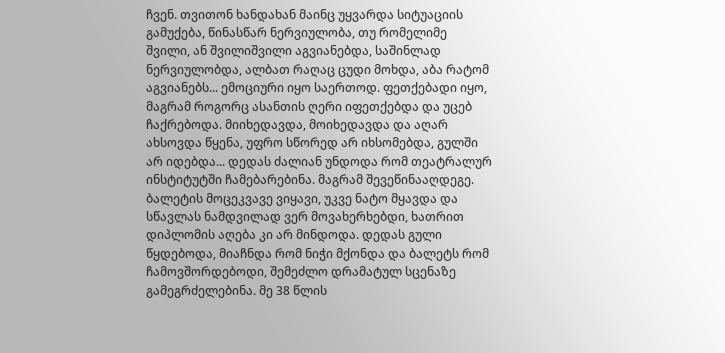ჩვენ. თვითონ ხანდახან მაინც უყვარდა სიტუაციის გამუქება, წინასწარ ნერვიულობა, თუ რომელიმე შვილი, ან შვილიშვილი აგვიანებდა, საშინლად ნერვიულობდა, ალბათ რაღაც ცუდი მოხდა, აბა რატომ აგვიანებს... ემოციური იყო საერთოდ. ფეთქებადი იყო, მაგრამ როგორც ასანთის ღერი იფეთქებდა და უცებ ჩაქრებოდა. მიიხედავდა, მოიხედავდა და აღარ ახსოვდა წყენა, უფრო სწორედ არ იხსომებდა, გულში არ იდებდა... დედას ძალიან უნდოდა რომ თეატრალურ ინსტიტუტში ჩამებარებინა. მაგრამ შევეწინააღდეგე. ბალეტის მოცეკვავე ვიყავი, უკვე ნატო მყავდა და სწავლას ნამდვილად ვერ მოვახერხებდი, ხათრით დიპლომის აღება კი არ მინდოდა. დედას გული წყდებოდა, მიაჩნდა რომ ნიჭი მქონდა და ბალეტს რომ ჩამოვშორდებოდი, შემეძლო დრამატულ სცენაზე გამეგრძელებინა. მე 38 წლის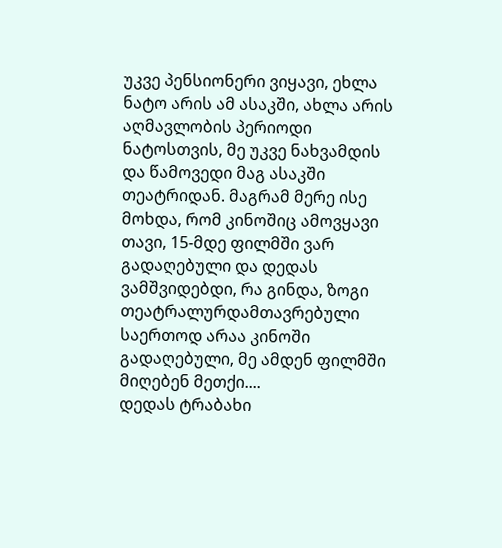უკვე პენსიონერი ვიყავი, ეხლა ნატო არის ამ ასაკში, ახლა არის აღმავლობის პერიოდი ნატოსთვის, მე უკვე ნახვამდის და წამოვედი მაგ ასაკში თეატრიდან. მაგრამ მერე ისე მოხდა, რომ კინოშიც ამოვყავი თავი, 15-მდე ფილმში ვარ გადაღებული და დედას ვამშვიდებდი, რა გინდა, ზოგი თეატრალურდამთავრებული საერთოდ არაა კინოში გადაღებული, მე ამდენ ფილმში მიღებენ მეთქი....
დედას ტრაბახი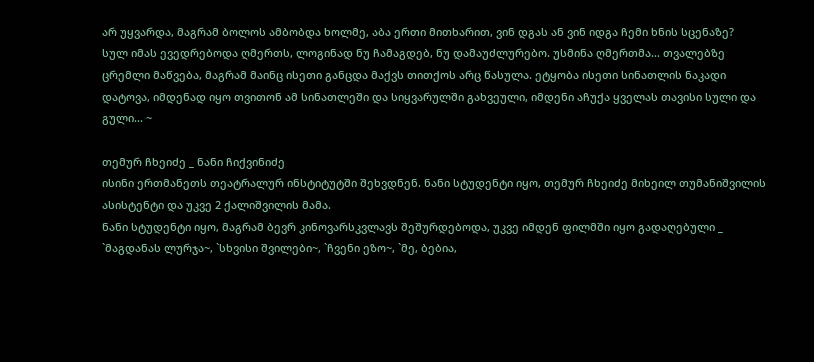არ უყვარდა, მაგრამ ბოლოს ამბობდა ხოლმე, აბა ერთი მითხარით, ვინ დგას ან ვინ იდგა ჩემი ხნის სცენაზე?
სულ იმას ევედრებოდა ღმერთს, ლოგინად ნუ ჩამაგდებ, ნუ დამაუძლურებო. უსმინა ღმერთმა... თვალებზე ცრემლი მაწვება, მაგრამ მაინც ისეთი განცდა მაქვს თითქოს არც წასულა. ეტყობა ისეთი სინათლის ნაკადი დატოვა, იმდენად იყო თვითონ ამ სინათლეში და სიყვარულში გახვეული, იმდენი აჩუქა ყველას თავისი სული და გული... ~

თემურ ჩხეიძე _ ნანი ჩიქვინიძე
ისინი ერთმანეთს თეატრალურ ინსტიტუტში შეხვდნენ. ნანი სტუდენტი იყო, თემურ ჩხეიძე მიხეილ თუმანიშვილის ასისტენტი და უკვე 2 ქალიშვილის მამა.
ნანი სტუდენტი იყო, მაგრამ ბევრ კინოვარსკვლავს შეშურდებოდა, უკვე იმდენ ფილმში იყო გადაღებული _ `მაგდანას ლურჯა~, `სხვისი შვილები~, `ჩვენი ეზო~, `მე, ბებია,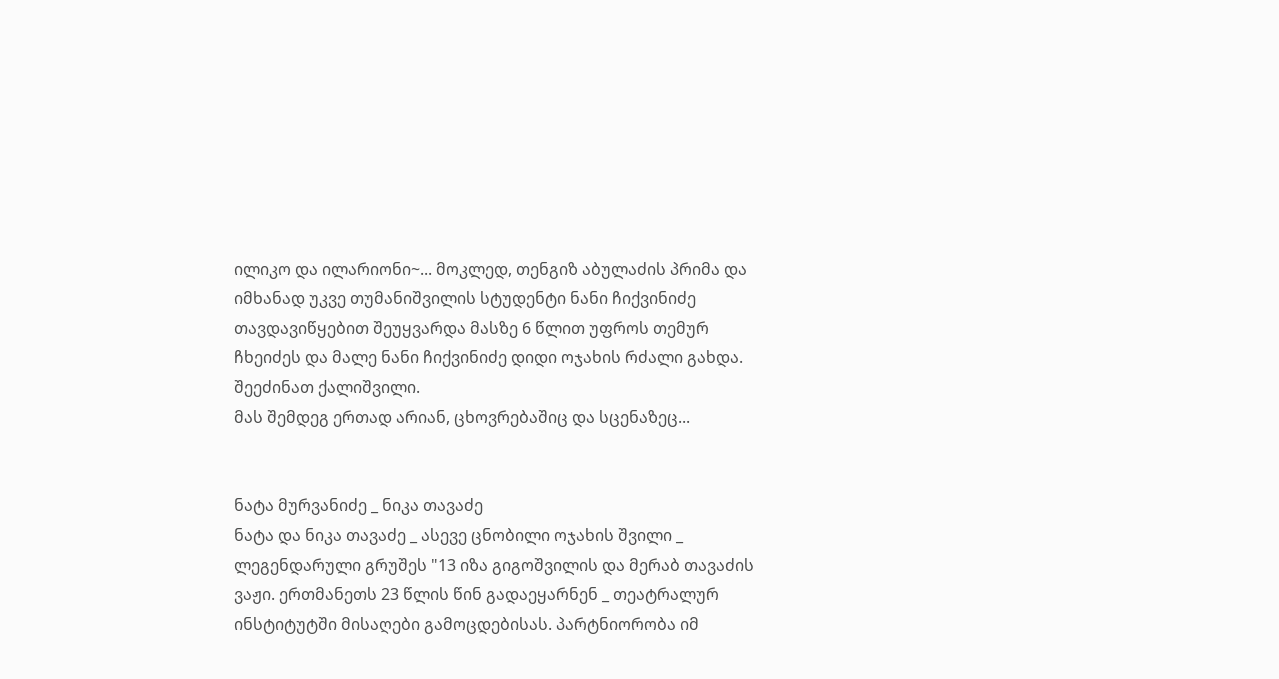ილიკო და ილარიონი~... მოკლედ, თენგიზ აბულაძის პრიმა და იმხანად უკვე თუმანიშვილის სტუდენტი ნანი ჩიქვინიძე თავდავიწყებით შეუყვარდა მასზე 6 წლით უფროს თემურ ჩხეიძეს და მალე ნანი ჩიქვინიძე დიდი ოჯახის რძალი გახდა. შეეძინათ ქალიშვილი.
მას შემდეგ ერთად არიან, ცხოვრებაშიც და სცენაზეც...


ნატა მურვანიძე _ ნიკა თავაძე
ნატა და ნიკა თავაძე _ ასევე ცნობილი ოჯახის შვილი _ ლეგენდარული გრუშეს "13 იზა გიგოშვილის და მერაბ თავაძის ვაჟი. ერთმანეთს 23 წლის წინ გადაეყარნენ _ თეატრალურ ინსტიტუტში მისაღები გამოცდებისას. პარტნიორობა იმ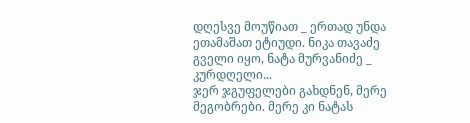დღესვე მოუწიათ _ ერთად უნდა ეთამაშათ ეტიუდი. ნიკა თავაძე გველი იყო, ნატა მურვანიძე _ კურდღელი...
ჯერ ჯგუფელები გახდნენ, მერე მეგობრები. მერე კი ნატას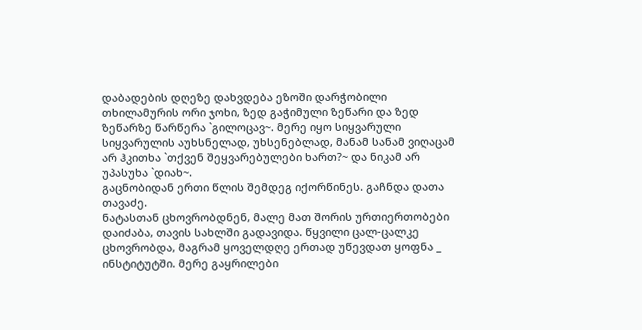დაბადების დღეზე დახვდება ეზოში დარჭობილი თხილამურის ორი ჯოხი, ზედ გაჭიმული ზეწარი და ზედ ზეწარზე წარწერა `გილოცავ~. მერე იყო სიყვარული სიყვარულის აუხსნელად, უხსენებლად, მანამ სანამ ვიღაცამ არ ჰკითხა `თქვენ შეყვარებულები ხართ?~ და ნიკამ არ უპასუხა `დიახ~.
გაცნობიდან ერთი წლის შემდეგ იქორწინეს. გაჩნდა დათა თავაძე.
ნატასთან ცხოვრობდნენ, მალე მათ შორის ურთიერთობები დაიძაბა, თავის სახლში გადავიდა. წყვილი ცალ-ცალკე ცხოვრობდა, მაგრამ ყოველდღე ერთად უწევდათ ყოფნა _ ინსტიტუტში. მერე გაყრილები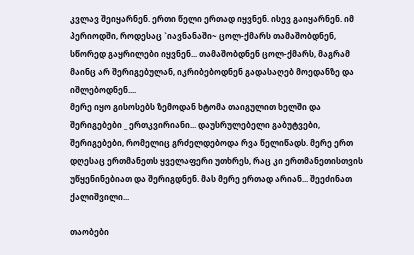კვლავ შეიყარნენ. ერთი წელი ერთად იყვნენ. ისევ გაიყარნენ. იმ პერიოდში, როდესაც `იავნანაში~ ცოლ-ქმარს თამაშობდნენ, სწორედ გაყრილები იყვნენ... თამაშობდნენ ცოლ-ქმარს, მაგრამ მაინც არ შერიგებულან, იკრიბებოდნენ გადასაღებ მოედანზე და იშლებოდნენ....
მერე იყო გისოსებს ზემოდან ხტომა თაიგულით ხელში და შერიგებები _ ერთკვირიანი... დაუსრულებელი გაბუტვები, შერიგებები, რომელიც გრძელდებოდა რვა წელიწადს. მერე ერთ დღესაც ერთმანეთს ყველაფერი უთხრეს, რაც კი ერთმანეთისთვის უწყენინებიათ და შერიგდნენ. მას მერე ერთად არიან... შეეძინათ ქალიშვილი...

თაობები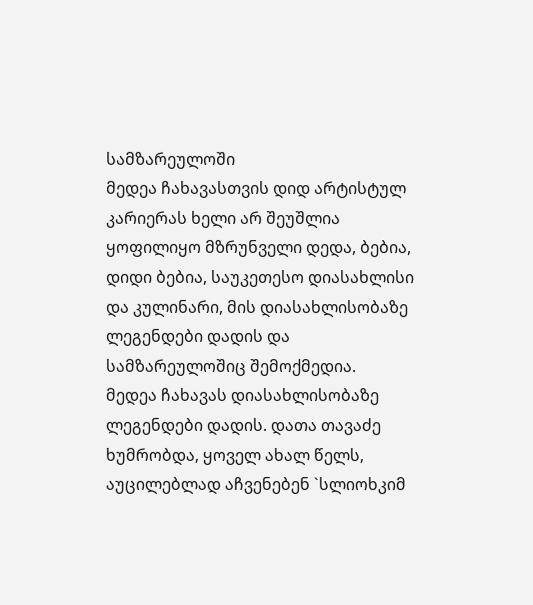სამზარეულოში
მედეა ჩახავასთვის დიდ არტისტულ კარიერას ხელი არ შეუშლია ყოფილიყო მზრუნველი დედა, ბებია, დიდი ბებია, საუკეთესო დიასახლისი და კულინარი, მის დიასახლისობაზე ლეგენდები დადის და სამზარეულოშიც შემოქმედია.
მედეა ჩახავას დიასახლისობაზე ლეგენდები დადის. დათა თავაძე ხუმრობდა, ყოველ ახალ წელს, აუცილებლად აჩვენებენ `სლიოხკიმ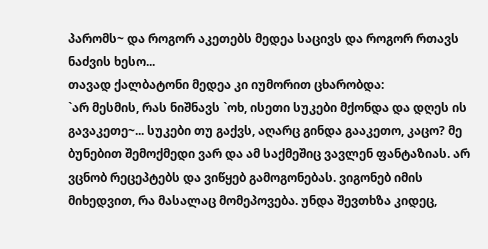პარომს~ და როგორ აკეთებს მედეა საცივს და როგორ რთავს ნაძვის ხესო...
თავად ქალბატონი მედეა კი იუმორით ცხარობდა:
`არ მესმის, რას ნიშნავს `ოხ, ისეთი სუკები მქონდა და დღეს ის გავაკეთე~... სუკები თუ გაქვს, აღარც გინდა გააკეთო, კაცო? მე ბუნებით შემოქმედი ვარ და ამ საქმეშიც ვავლენ ფანტაზიას. არ ვცნობ რეცეპტებს და ვიწყებ გამოგონებას. ვიგონებ იმის მიხედვით, რა მასალაც მომეპოვება. უნდა შევთხზა კიდეც,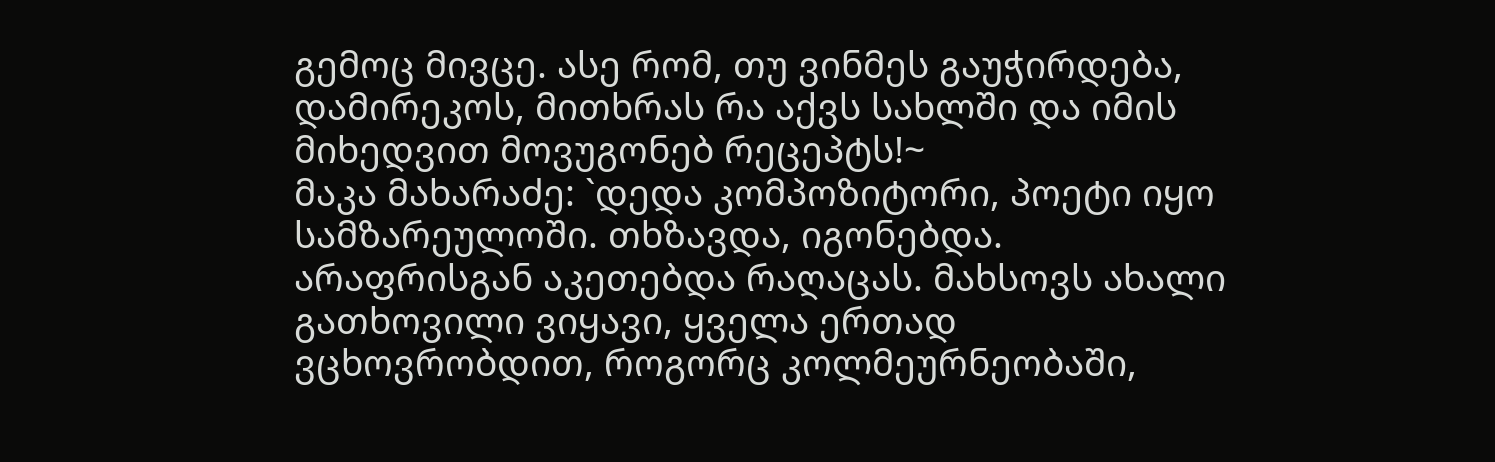გემოც მივცე. ასე რომ, თუ ვინმეს გაუჭირდება, დამირეკოს, მითხრას რა აქვს სახლში და იმის მიხედვით მოვუგონებ რეცეპტს!~
მაკა მახარაძე: `დედა კომპოზიტორი, პოეტი იყო სამზარეულოში. თხზავდა, იგონებდა. არაფრისგან აკეთებდა რაღაცას. მახსოვს ახალი გათხოვილი ვიყავი, ყველა ერთად ვცხოვრობდით, როგორც კოლმეურნეობაში,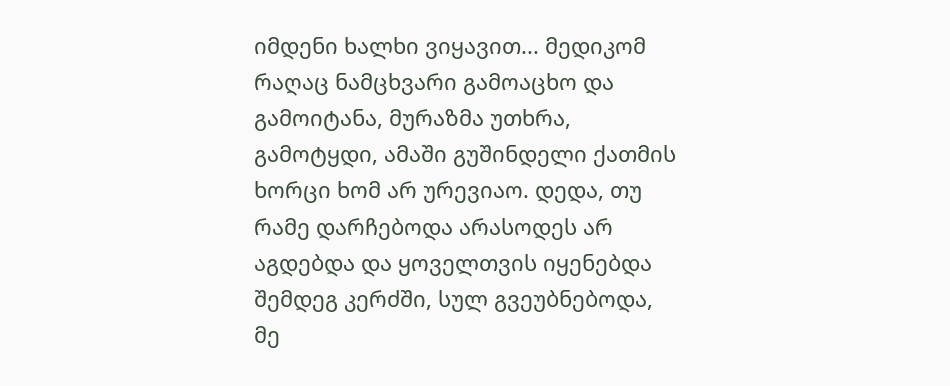იმდენი ხალხი ვიყავით... მედიკომ რაღაც ნამცხვარი გამოაცხო და გამოიტანა, მურაზმა უთხრა, გამოტყდი, ამაში გუშინდელი ქათმის ხორცი ხომ არ ურევიაო. დედა, თუ რამე დარჩებოდა არასოდეს არ აგდებდა და ყოველთვის იყენებდა შემდეგ კერძში, სულ გვეუბნებოდა, მე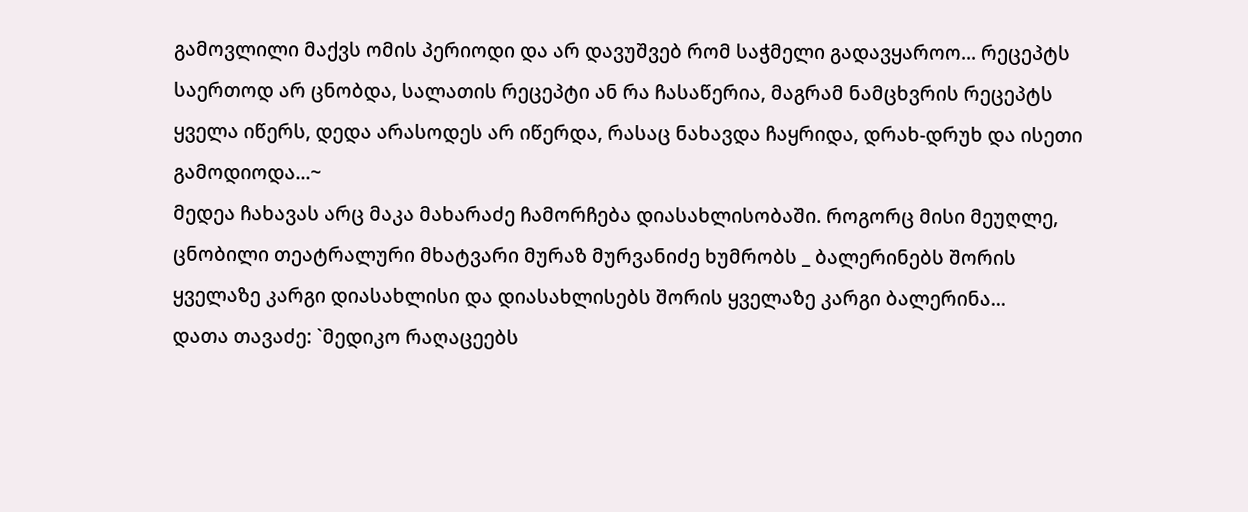გამოვლილი მაქვს ომის პერიოდი და არ დავუშვებ რომ საჭმელი გადავყაროო... რეცეპტს საერთოდ არ ცნობდა, სალათის რეცეპტი ან რა ჩასაწერია, მაგრამ ნამცხვრის რეცეპტს ყველა იწერს, დედა არასოდეს არ იწერდა, რასაც ნახავდა ჩაყრიდა, დრახ-დრუხ და ისეთი გამოდიოდა...~
მედეა ჩახავას არც მაკა მახარაძე ჩამორჩება დიასახლისობაში. როგორც მისი მეუღლე, ცნობილი თეატრალური მხატვარი მურაზ მურვანიძე ხუმრობს _ ბალერინებს შორის ყველაზე კარგი დიასახლისი და დიასახლისებს შორის ყველაზე კარგი ბალერინა...
დათა თავაძე: `მედიკო რაღაცეებს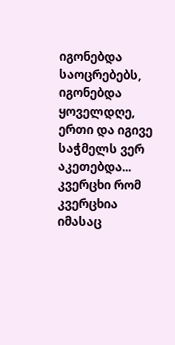იგონებდა საოცრებებს, იგონებდა ყოველდღე, ერთი და იგივე საჭმელს ვერ აკეთებდა... კვერცხი რომ კვერცხია იმასაც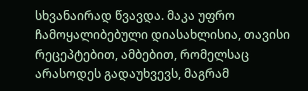სხვანაირად წვავდა. მაკა უფრო ჩამოყალიბებული დიასახლისია, თავისი რეცეპტებით, ამბებით, რომელსაც არასოდეს გადაუხვევს, მაგრამ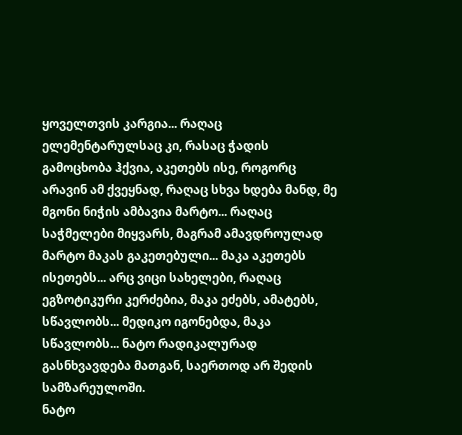ყოველთვის კარგია... რაღაც ელემენტარულსაც კი, რასაც ჭადის გამოცხობა ჰქვია, აკეთებს ისე, როგორც არავინ ამ ქვეყნად, რაღაც სხვა ხდება მანდ, მე მგონი ნიჭის ამბავია მარტო... რაღაც საჭმელები მიყვარს, მაგრამ ამავდროულად მარტო მაკას გაკეთებული... მაკა აკეთებს ისეთებს... არც ვიცი სახელები, რაღაც ეგზოტიკური კერძებია, მაკა ეძებს, ამატებს, სწავლობს... მედიკო იგონებდა, მაკა სწავლობს... ნატო რადიკალურად გასნხვავდება მათგან, საერთოდ არ შედის სამზარეულოში.
ნატო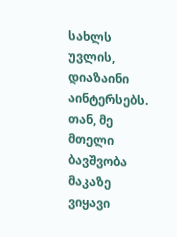სახლს უვლის, დიაზაინი აინტერსებს. თან, მე მთელი ბავშვობა მაკაზე ვიყავი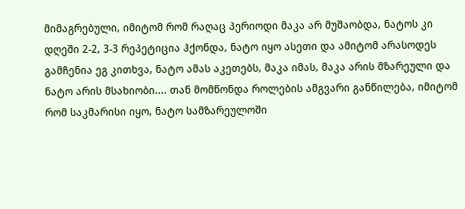მიმაგრებული, იმიტომ რომ რაღაც პერიოდი მაკა არ მუშაობდა, ნატოს კი დღეში 2-2, 3-3 რეპეტიცია ჰქონდა, ნატო იყო ასეთი და ამიტომ არასოდეს გამჩენია ეგ კითხვა, ნატო ამას აკეთებს, მაკა იმას, მაკა არის მზარეული და ნატო არის მსახიობი.... თან მომწონდა როლების ამგვარი განწილება, იმიტომ რომ საკმარისი იყო, ნატო სამზარეულოში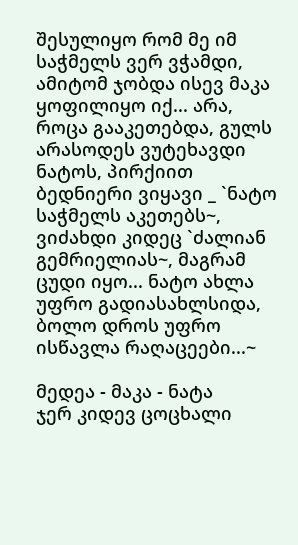შესულიყო რომ მე იმ საჭმელს ვერ ვჭამდი, ამიტომ ჯობდა ისევ მაკა ყოფილიყო იქ... არა, როცა გააკეთებდა, გულს არასოდეს ვუტეხავდი ნატოს, პირქიით ბედნიერი ვიყავი _ `ნატო საჭმელს აკეთებს~, ვიძახდი კიდეც `ძალიან გემრიელიას~, მაგრამ ცუდი იყო... ნატო ახლა უფრო გადიასახლსიდა, ბოლო დროს უფრო ისწავლა რაღაცეები...~

მედეა - მაკა - ნატა
ჯერ კიდევ ცოცხალი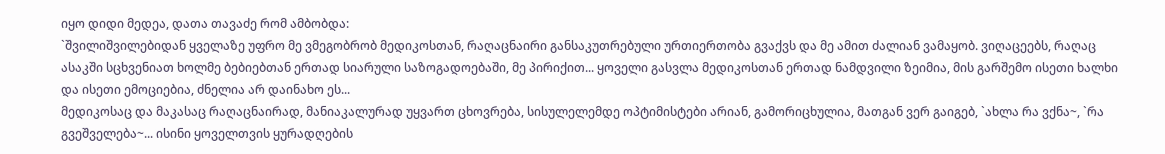იყო დიდი მედეა, დათა თავაძე რომ ამბობდა:
`შვილიშვილებიდან ყველაზე უფრო მე ვმეგობრობ მედიკოსთან, რაღაცნაირი განსაკუთრებული ურთიერთობა გვაქვს და მე ამით ძალიან ვამაყობ. ვიღაცეებს, რაღაც ასაკში სცხვენიათ ხოლმე ბებიებთან ერთად სიარული საზოგადოებაში, მე პირიქით... ყოველი გასვლა მედიკოსთან ერთად ნამდვილი ზეიმია, მის გარშემო ისეთი ხალხი და ისეთი ემოციებია, ძნელია არ დაინახო ეს...
მედიკოსაც და მაკასაც რაღაცნაირად, მანიაკალურად უყვართ ცხოვრება, სისულელემდე ოპტიმისტები არიან, გამორიცხულია, მათგან ვერ გაიგებ, `ახლა რა ვქნა~, `რა გვეშველება~... ისინი ყოველთვის ყურადღების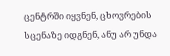ცენტრში იყვნენ, ცხოვრების სცენაზე იდგნენ, ანუ არ უნდა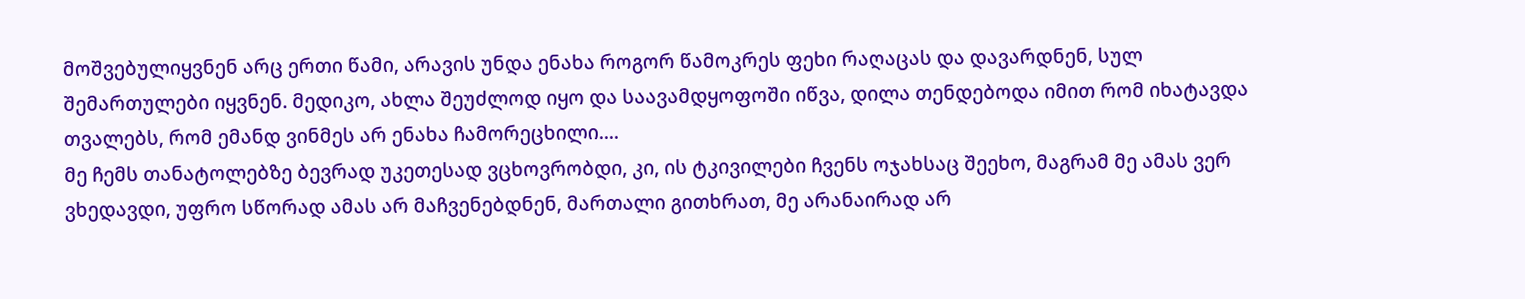მოშვებულიყვნენ არც ერთი წამი, არავის უნდა ენახა როგორ წამოკრეს ფეხი რაღაცას და დავარდნენ, სულ შემართულები იყვნენ. მედიკო, ახლა შეუძლოდ იყო და საავამდყოფოში იწვა, დილა თენდებოდა იმით რომ იხატავდა თვალებს, რომ ემანდ ვინმეს არ ენახა ჩამორეცხილი....
მე ჩემს თანატოლებზე ბევრად უკეთესად ვცხოვრობდი, კი, ის ტკივილები ჩვენს ოჯახსაც შეეხო, მაგრამ მე ამას ვერ ვხედავდი, უფრო სწორად ამას არ მაჩვენებდნენ, მართალი გითხრათ, მე არანაირად არ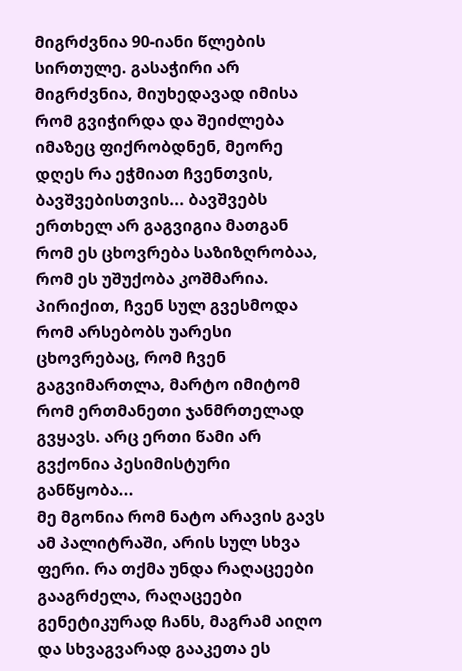მიგრძვნია 90-იანი წლების სირთულე. გასაჭირი არ მიგრძვნია, მიუხედავად იმისა რომ გვიჭირდა და შეიძლება იმაზეც ფიქრობდნენ, მეორე დღეს რა ეჭმიათ ჩვენთვის, ბავშვებისთვის... ბავშვებს ერთხელ არ გაგვიგია მათგან რომ ეს ცხოვრება საზიზღრობაა, რომ ეს უშუქობა კოშმარია. პირიქით, ჩვენ სულ გვესმოდა რომ არსებობს უარესი ცხოვრებაც, რომ ჩვენ გაგვიმართლა, მარტო იმიტომ რომ ერთმანეთი ჯანმრთელად გვყავს. არც ერთი წამი არ გვქონია პესიმისტური განწყობა...
მე მგონია რომ ნატო არავის გავს ამ პალიტრაში, არის სულ სხვა ფერი. რა თქმა უნდა რაღაცეები გააგრძელა, რაღაცეები გენეტიკურად ჩანს, მაგრამ აიღო და სხვაგვარად გააკეთა ეს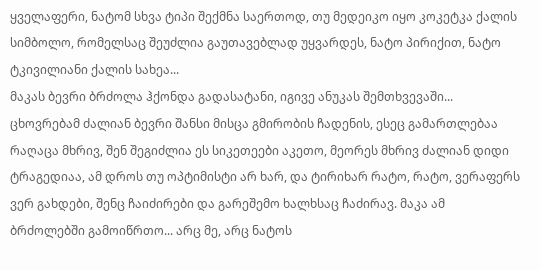ყველაფერი, ნატომ სხვა ტიპი შექმნა საერთოდ, თუ მედეიკო იყო კოკეტკა ქალის სიმბოლო, რომელსაც შეუძლია გაუთავებლად უყვარდეს, ნატო პირიქით, ნატო ტკივილიანი ქალის სახეა...
მაკას ბევრი ბრძოლა ჰქონდა გადასატანი, იგივე ანუკას შემთხვევაში... ცხოვრებამ ძალიან ბევრი შანსი მისცა გმირობის ჩადენის, ესეც გამართლებაა რაღაცა მხრივ, შენ შეგიძლია ეს სიკეთეები აკეთო, მეორეს მხრივ ძალიან დიდი ტრაგედიაა, ამ დროს თუ ოპტიმისტი არ ხარ, და ტირიხარ რატო, რატო, ვერაფერს ვერ გახდები, შენც ჩაიძირები და გარეშემო ხალხსაც ჩაძირავ. მაკა ამ ბრძოლებში გამოიწრთო... არც მე, არც ნატოს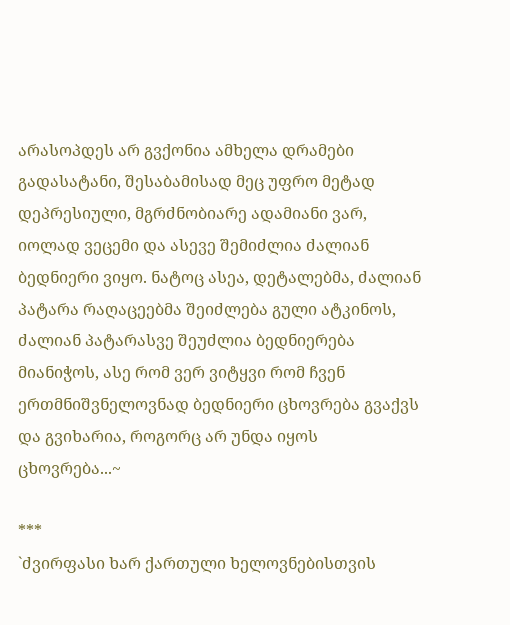არასოპდეს არ გვქონია ამხელა დრამები გადასატანი, შესაბამისად მეც უფრო მეტად დეპრესიული, მგრძნობიარე ადამიანი ვარ, იოლად ვეცემი და ასევე შემიძლია ძალიან ბედნიერი ვიყო. ნატოც ასეა, დეტალებმა, ძალიან პატარა რაღაცეებმა შეიძლება გული ატკინოს, ძალიან პატარასვე შეუძლია ბედნიერება მიანიჭოს, ასე რომ ვერ ვიტყვი რომ ჩვენ ერთმნიშვნელოვნად ბედნიერი ცხოვრება გვაქვს და გვიხარია, როგორც არ უნდა იყოს ცხოვრება...~

***
`ძვირფასი ხარ ქართული ხელოვნებისთვის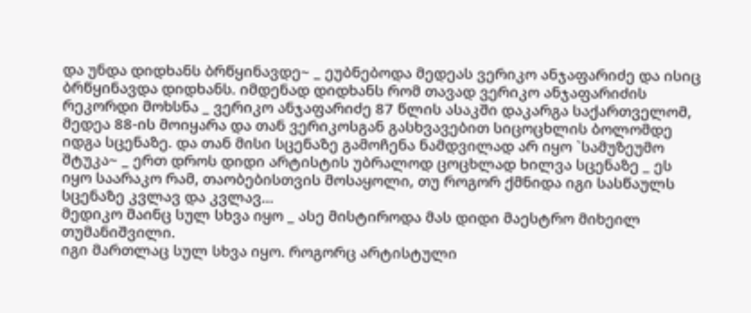და უნდა დიდხანს ბრწყინავდე~ _ ეუბნებოდა მედეას ვერიკო ანჯაფარიძე და ისიც ბრწყინავდა დიდხანს. იმდენად დიდხანს რომ თავად ვერიკო ანჯაფარიძის რეკორდი მოხსნა _ ვერიკო ანჯაფარიძე 87 წლის ასაკში დაკარგა საქართველომ, მედეა 88-ის მოიყარა და თან ვერიკოსგან გასხვავებით სიცოცხლის ბოლომდე იდგა სცენაზე. და თან მისი სცენაზე გამოჩენა ნამდვილად არ იყო `სამუზეუმო შტუკა~ _ ერთ დროს დიდი არტისტის უბრალოდ ცოცხლად ხილვა სცენაზე _ ეს იყო საარაკო რამ, თაობებისთვის მოსაყოლი, თუ როგორ ქმნიდა იგი სასწაულს სცენაზე კვლავ და კვლავ...
მედიკო მაინც სულ სხვა იყო _ ასე მისტიროდა მას დიდი მაესტრო მიხეილ თუმანიშვილი.
იგი მართლაც სულ სხვა იყო. როგორც არტისტული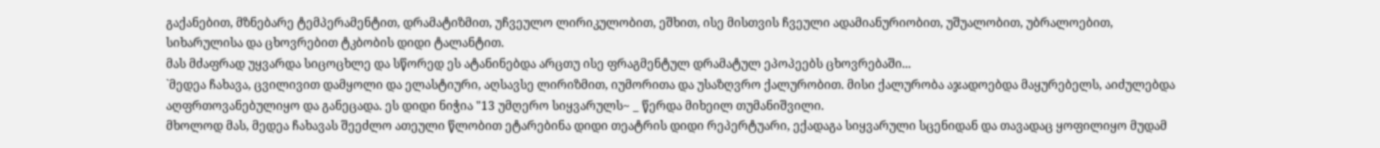გაქანებით, მზნებარე ტემპერამენტით, დრამატიზმით, უჩვეულო ლირიკულობით, ეშხით, ისე მისთვის ჩვეული ადამიანურიობით, უშუალობით, უბრალოებით, სიხარულისა და ცხოვრებით ტკბობის დიდი ტალანტით.
მას მძაფრად უყვარდა სიცოცხლე და სწორედ ეს ატანინებდა არცთუ ისე ფრაგმენტულ დრამატულ ეპოპეებს ცხოვრებაში...
`მედეა ჩახავა, ცვილივით დამყოლი და ელასტიური, აღსავსე ლირიზმით, იუმორითა და უსაზღვრო ქალურობით. მისი ქალურობა აჯადოებდა მაყურებელს, აიძულებდა აღფრთოვანებულიყო და განეცადა. ეს დიდი ნიჭია "13 უმღერო სიყვარულს~ _ წერდა მიხეილ თუმანიშვილი.
მხოლოდ მას, მედეა ჩახავას შეეძლო ათეული წლობით ეტარებინა დიდი თეატრის დიდი რეპერტუარი, ექადაგა სიყვარული სცენიდან და თავადაც ყოფილიყო მუდამ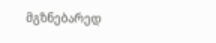მგზნებარედ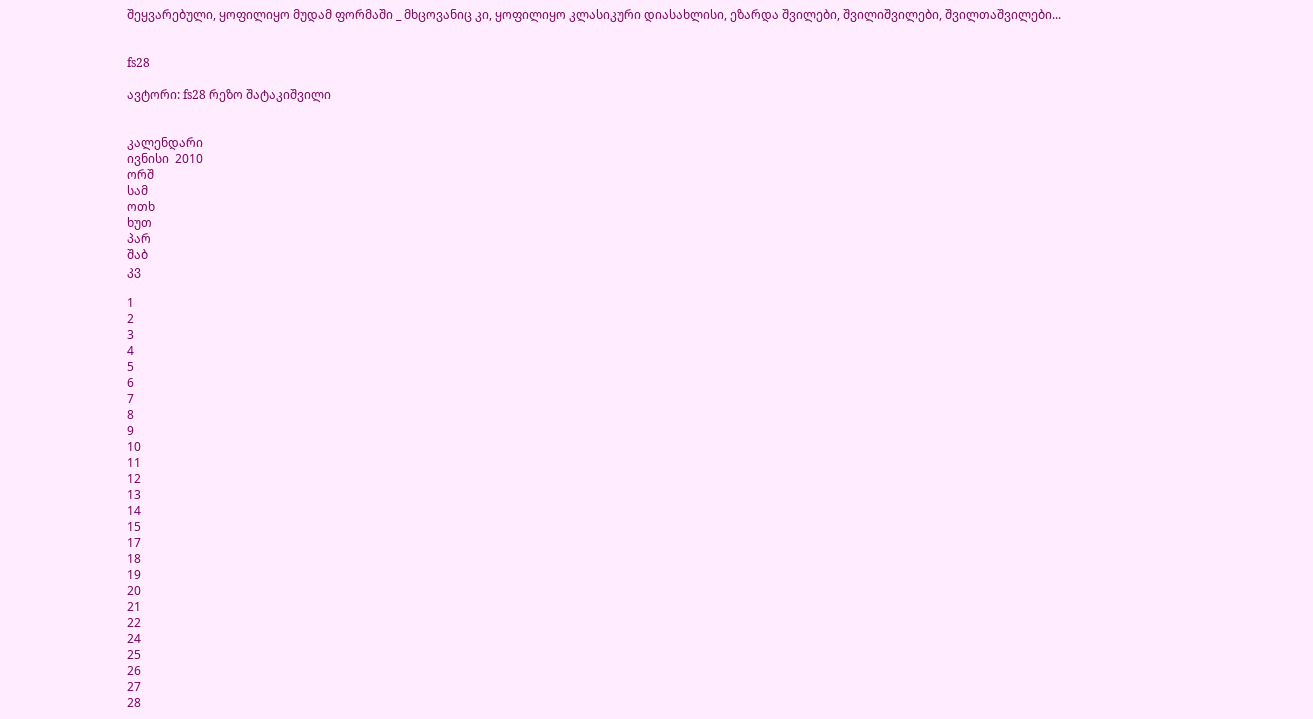შეყვარებული, ყოფილიყო მუდამ ფორმაში _ მხცოვანიც კი, ყოფილიყო კლასიკური დიასახლისი, ეზარდა შვილები, შვილიშვილები, შვილთაშვილები...


fs28

ავტორი: fs28 რეზო შატაკიშვილი


კალენდარი
ივნისი  2010
ორშ
სამ
ოთხ
ხუთ
პარ
შაბ
კვ

1
2
3
4
5
6
7
8
9
10
11
12
13
14
15
17
18
19
20
21
22
24
25
26
27
28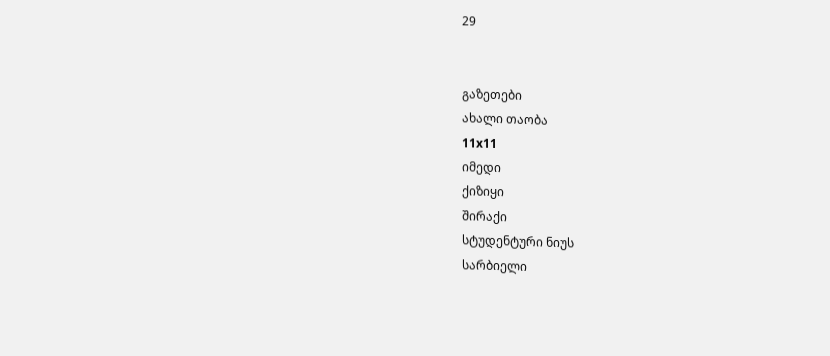29


გაზეთები
ახალი თაობა
11x11
იმედი
ქიზიყი
შირაქი
სტუდენტური ნიუს
სარბიელი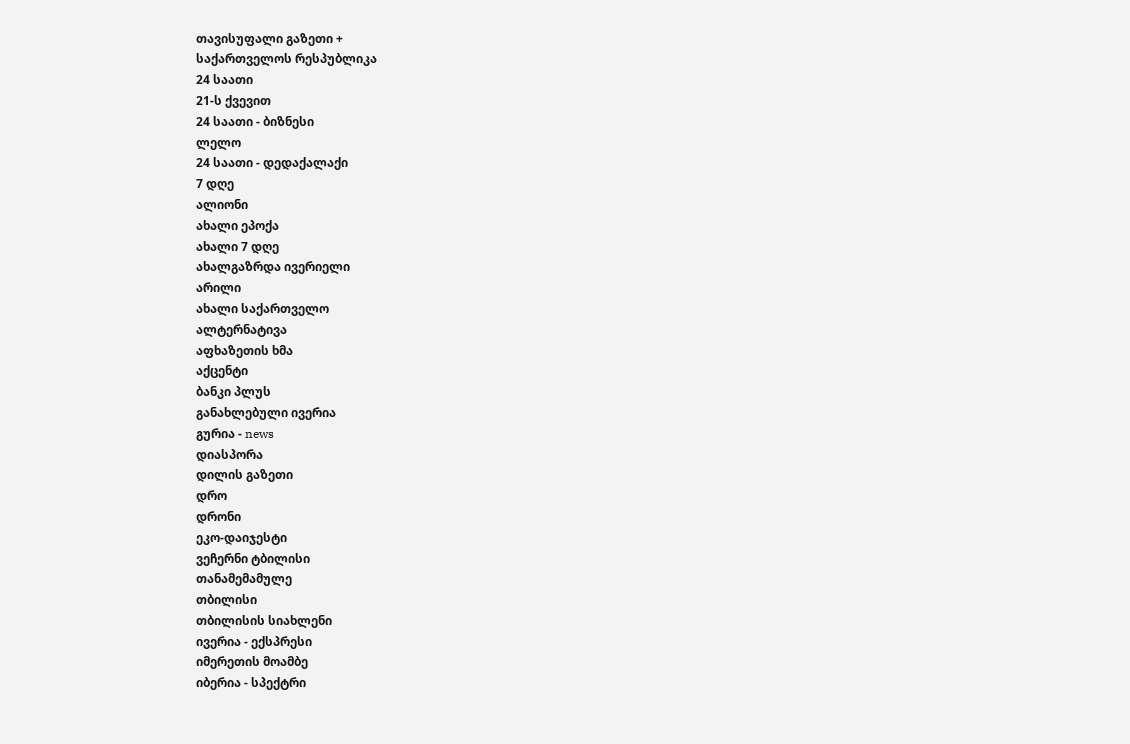თავისუფალი გაზეთი +
საქართველოს რესპუბლიკა
24 საათი
21-ს ქვევით
24 საათი - ბიზნესი
ლელო
24 საათი - დედაქალაქი
7 დღე
ალიონი
ახალი ეპოქა
ახალი 7 დღე
ახალგაზრდა ივერიელი
არილი
ახალი საქართველო
ალტერნატივა
აფხაზეთის ხმა
აქცენტი
ბანკი პლუს
განახლებული ივერია
გურია - news
დიასპორა
დილის გაზეთი
დრო
დრონი
ეკო-დაიჯესტი
ვეჩერნი ტბილისი
თანამემამულე
თბილისი
თბილისის სიახლენი
ივერია - ექსპრესი
იმერეთის მოამბე
იბერია - სპექტრი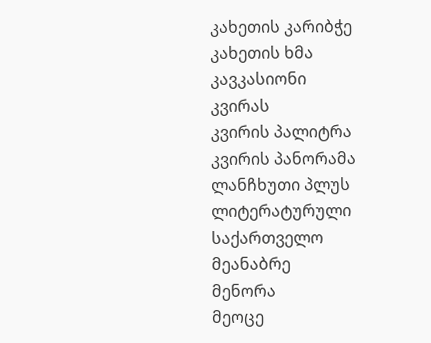კახეთის კარიბჭე
კახეთის ხმა
კავკასიონი
კვირას
კვირის პალიტრა
კვირის პანორამა
ლანჩხუთი პლუს
ლიტერატურული საქართველო
მეანაბრე
მენორა
მეოცე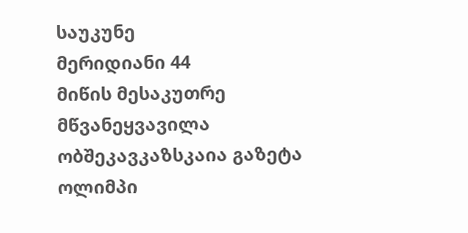საუკუნე
მერიდიანი 44
მიწის მესაკუთრე
მწვანეყვავილა
ობშეკავკაზსკაია გაზეტა
ოლიმპი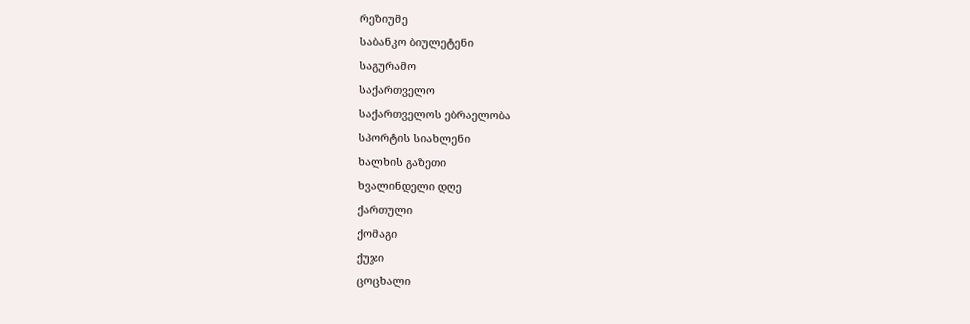რეზიუმე
საბანკო ბიულეტენი
საგურამო
საქართველო
საქართველოს ებრაელობა
სპორტის სიახლენი
ხალხის გაზეთი
ხვალინდელი დღე
ქართული
ქომაგი
ქუჯი
ცოცხალი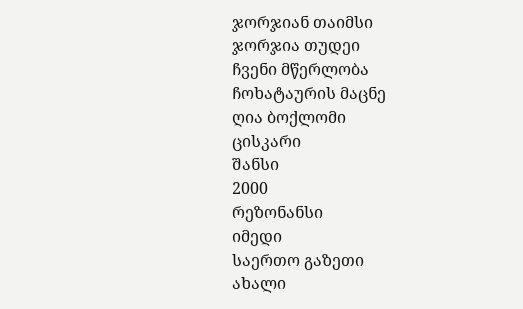ჯორჯიან თაიმსი
ჯორჯია თუდეი
ჩვენი მწერლობა
ჩოხატაურის მაცნე
ღია ბოქლომი
ცისკარი
შანსი
2000
რეზონანსი
იმედი
საერთო გაზეთი
ახალი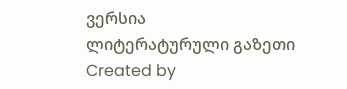ვერსია
ლიტერატურული გაზეთი
Created by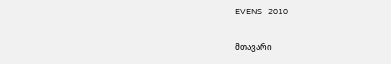EVENS   2010

მთავარი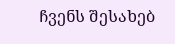ჩვენს შესახებ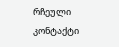რჩეული
კონტაქტი